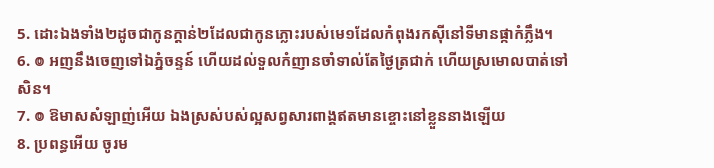5. ដោះឯងទាំង២ដូចជាកូនក្តាន់២ដែលជាកូនភ្លោះរបស់មេ១ដែលកំពុងរកស៊ីនៅទីមានផ្កាកំភ្លឹង។
6. ៙ អញនឹងចេញទៅឯភ្នំចន្ទន៍ ហើយដល់ទួលកំញានចាំទាល់តែថ្ងៃត្រជាក់ ហើយស្រមោលបាត់ទៅសិន។
7. ៙ ឱមាសសំឡាញ់អើយ ឯងស្រស់បស់ល្អសព្វសារពាង្គឥតមានខ្ចោះនៅខ្លួននាងឡើយ
8. ប្រពន្ធអើយ ចូរម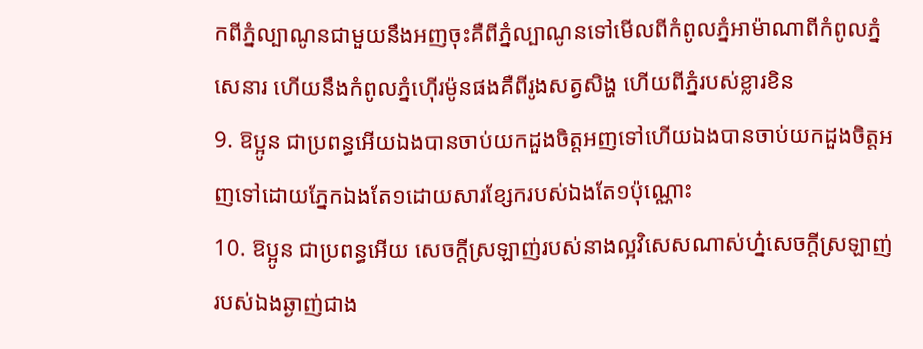កពីភ្នំល្បាណូនជាមួយនឹងអញចុះគឺពីភ្នំល្បាណូនទៅមើលពីកំពូលភ្នំអាម៉ាណាពីកំពូលភ្នំសេនារ ហើយនឹងកំពូលភ្នំហ៊ើរម៉ូនផងគឺពីរូងសត្វសិង្ហ ហើយពីភ្នំរបស់ខ្លារខិន
9. ឱប្អូន ជាប្រពន្ធអើយឯងបានចាប់យកដួងចិត្តអញទៅហើយឯងបានចាប់យកដួងចិត្តអញទៅដោយភ្នែកឯងតែ១ដោយសារខ្សែករបស់ឯងតែ១ប៉ុណ្ណោះ
10. ឱប្អូន ជាប្រពន្ធអើយ សេចក្តីស្រឡាញ់របស់នាងល្អវិសេសណាស់ហ្ន៎សេចក្តីស្រឡាញ់របស់ឯងឆ្ងាញ់ជាង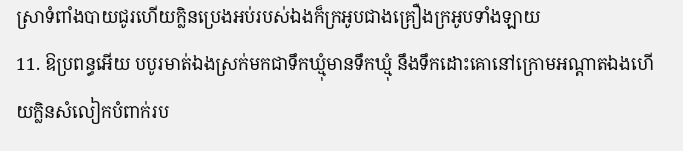ស្រាទំពាំងបាយជូរហើយក្លិនប្រេងអប់របស់ឯងក៏ក្រអូបជាងគ្រឿងក្រអូបទាំងឡាយ
11. ឱប្រពន្ធអើយ បបូរមាត់ឯងស្រក់មកជាទឹកឃ្មុំមានទឹកឃ្មុំ នឹងទឹកដោះគោនៅក្រោមអណ្តាតឯងហើយក្លិនសំលៀកបំពាក់រប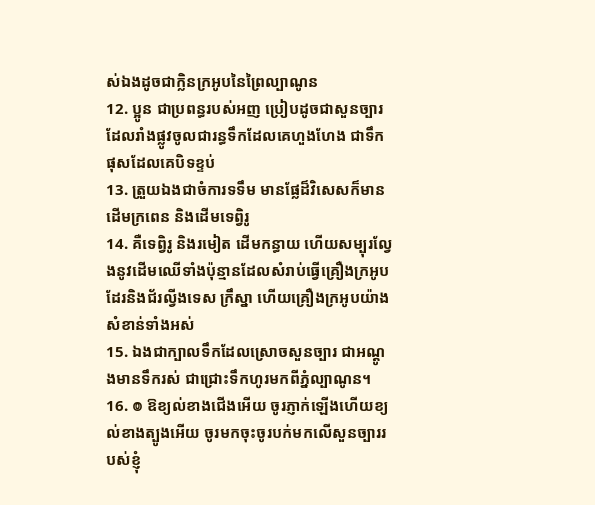ស់ឯងដូចជាក្លិនក្រអូបនៃព្រៃល្បាណូន
12. ប្អូន ជាប្រពន្ធរបស់អញ ប្រៀបដូចជាសួនច្បារដែលរាំងផ្លូវចូលជារន្ធទឹកដែលគេហួងហែង ជាទឹកផុសដែលគេបិទខ្ទប់
13. ត្រួយឯងជាចំការទទឹម មានផ្លែដ៏វិសេសក៏មានដើមក្រពេន និងដើមទេព្វិរូ
14. គឺទេព្វិរូ និងរមៀត ដើមកន្ធាយ ហើយសម្បុរល្វែងនូវដើមឈើទាំងប៉ុន្មានដែលសំរាប់ធ្វើគ្រឿងក្រអូបដែរនិងជ័រល្វីងទេស ក្រឹស្នា ហើយគ្រឿងក្រអូបយ៉ាងសំខាន់ទាំងអស់
15. ឯងជាក្បាលទឹកដែលស្រោចសួនច្បារ ជាអណ្តូងមានទឹករស់ ជាជ្រោះទឹកហូរមកពីភ្នំល្បាណូន។
16. ៙ ឱខ្យល់ខាងជើងអើយ ចូរភ្ញាក់ឡើងហើយខ្យល់ខាងត្បូងអើយ ចូរមកចុះចូរបក់មកលើសួនច្បាររបស់ខ្ញុំ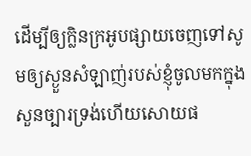ដើម្បីឲ្យក្លិនក្រអូបផ្សាយចេញទៅសូមឲ្យស្ងួនសំឡាញ់របស់ខ្ញុំចូលមកក្នុងសួនច្បារទ្រង់ហើយសោយផ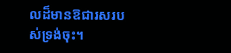លដ៏មានឱជារសរបស់ទ្រង់ចុះ។